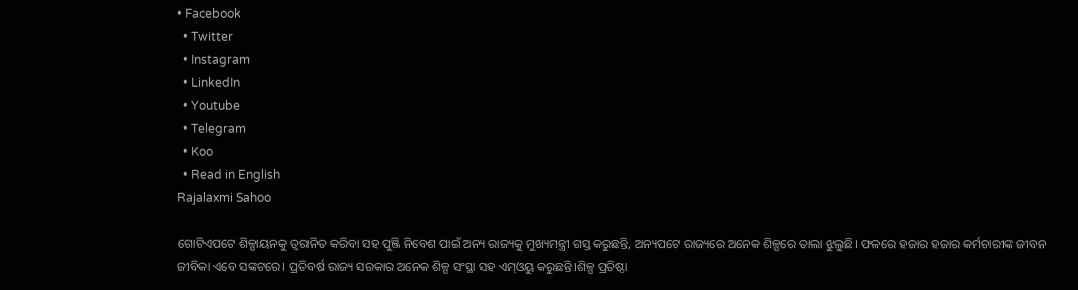• Facebook
  • Twitter
  • Instagram
  • LinkedIn
  • Youtube
  • Telegram
  • Koo
  • Read in English
Rajalaxmi Sahoo

ଗୋଟିଏପଟେ ଶିଳ୍ପାୟନକୁ ତ୍ୱରାନିତ କରିବା ସହ ପୁଞ୍ଜି ନିବେଶ ପାଇଁ ଅନ୍ୟ ରାଜ୍ୟକୁ ମୁଖ୍ୟମନ୍ତ୍ରୀ ଗସ୍ତ କରୁଛନ୍ତି, ଅନ୍ୟପଟେ ରାଜ୍ୟରେ ଅନେକ ଶିଳ୍ପରେ ତାଲା ଝୁଲୁଛି। ଫଳରେ ହଜାର ହଜାର କର୍ମଚାରୀଙ୍କ ଜୀବନ ଜୀବିକା ଏବେ ସଙ୍କଟରେ। ପ୍ରତିବର୍ଷ ରାଜ୍ୟ ସରକାର ଅନେକ ଶିଳ୍ପ ସଂସ୍ଥା ସହ ଏମ୍ଓୟୁ କରୁଛନ୍ତି।ଶିଳ୍ପ ପ୍ରତିଷ୍ଠା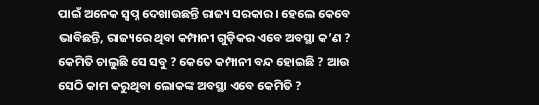ପାଇଁ ଅନେକ ସ୍ୱପ୍ନ ଦେଖାଉଛନ୍ତି ରାଜ୍ୟ ସରକାର। ହେଲେ କେବେ ଭାବିଛନ୍ତି, ରାଜ୍ୟରେ ଥିବା କମ୍ପାନୀ ଗୁଡ଼ିକର ଏବେ ଅବସ୍ଥା କ’ଣ ? କେମିତି ଚାଲୁଛି ସେ ସବୁ ? କେତେ କମ୍ପାନୀ ବନ୍ଦ ହୋଇଛି ? ଆଉ ସେଠି କାମ କରୁଥିବା ଲୋକଙ୍କ ଅବସ୍ଥା ଏବେ କେମିତି ?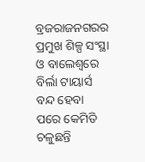ବ୍ରଜରାଜନଗରର ପ୍ରମୁଖ ଶିଳ୍ପ ସଂସ୍ଥା ଓ ବାଲେଶ୍ୱରେ ବିର୍ଲା ଟାୟାର୍ସ ବନ୍ଦ ହେବା ପରେ କେମିତି ଚଳୁଛନ୍ତି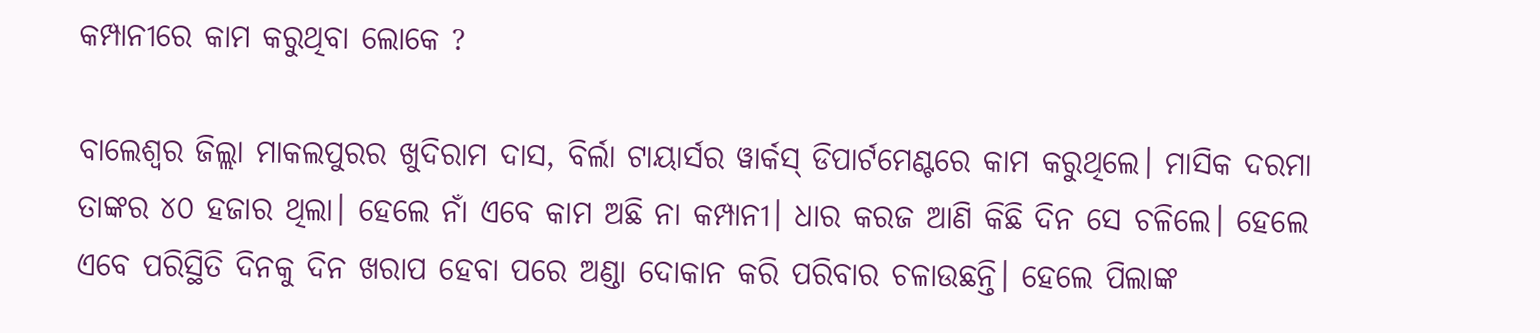କମ୍ପାନୀରେ କାମ କରୁଥିବା ଲୋକେ ?

ବାଲେଶ୍ୱର ଜିଲ୍ଲା ମାକଲପୁରର ଖୁଦିରାମ ଦାସ, ବିର୍ଲା ଟାୟାର୍ସର ୱାର୍କସ୍‌ ଡିପାର୍ଟମେଣ୍ଟରେ କାମ କରୁଥିଲେ। ମାସିକ ଦରମା ତାଙ୍କର ୪୦ ହଜାର ଥିଲା। ହେଲେ ନାଁ ଏବେ କାମ ଅଛି ନା କମ୍ପାନୀ। ଧାର କରଜ ଆଣି କିଛି ଦିନ ସେ ଚଳିଲେ। ହେଲେ ଏବେ ପରିସ୍ଥିତି ଦିନକୁ ଦିନ ଖରାପ ହେବା ପରେ ଅଣ୍ଡା ଦୋକାନ କରି ପରିବାର ଚଳାଉଛନ୍ତି। ହେଲେ ପିଲାଙ୍କ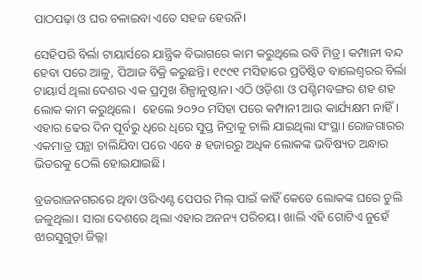ପାଠପଢ଼ା ଓ ଘର ଚଳାଇବା ଏତେ ସହଜ ହେଉନି।

ସେହିପରି ବିର୍ଲା ଟାୟାର୍ସରେ ଯାନ୍ତ୍ରିକ ବିଭାଗରେ କାମ କରୁଥିଲେ ରବି ମିତ୍ର। କମ୍ପାନୀ ବନ୍ଦ ହେବା ପରେ ଆଳୁ, ପିଆଜ ବିକ୍ରି କରୁଛନ୍ତି। ୧୯୯୧ ମସିହାରେ ପ୍ରତିଷ୍ଠିତ ବାଲେଶ୍ୱରର ବିର୍ଲା ଟାୟାର୍ସ ଥିଲା ଦେଶର ଏକ ପ୍ରମୁଖ ଶିଳ୍ପାନୁଷ୍ଠାନ। ଏଠି ଓଡ଼ିଶା ଓ ପଶ୍ଚିମବଙ୍ଗର ଶହ ଶହ ଲୋକ କାମ କରୁଥିଲେ।  ହେଲେ ୨୦୨୦ ମସିହା ପରେ କମ୍ପାନୀ ଆଉ କାର୍ଯ୍ୟକ୍ଷମ ନାହିଁ। ଏହାର ଢେର ଦିନ ପୂର୍ବରୁ ଧିରେ ଧିରେ ସୁପ୍ତ ନିଦ୍ରାକୁ ଚାଲି ଯାଇଥିଲା ସଂସ୍ଥା। ରୋଜଗାରର ଏକମାତ୍ର ପନ୍ଥା ଚାଲିଯିବା ପରେ ଏବେ ୫ ହଜାରରୁ ଅଧିକ ଲୋକଙ୍କ ଭବିଷ୍ୟତ ଅନ୍ଧାର ଭିତରକୁ ଠେଲି ହୋଇଯାଇଛି।

ବ୍ରଜରାଜନଗରରେ ଥିବା ଓରିଏଣ୍ଟ ପେପର ମିଲ୍ ପାଇଁ କାହିଁ କେତେ ଲୋକଙ୍କ ଘରେ ଚୁଲି ଜଳୁଥିଲା। ସାରା ଦେଶରେ ଥିଲା ଏହାର ଅନନ୍ୟ ପରିଚୟ। ଖାଲି ଏହି ଗୋଟିଏ ନୁହେଁ ଝାରସୁଗୁଡ଼ା ଜିଲ୍ଲା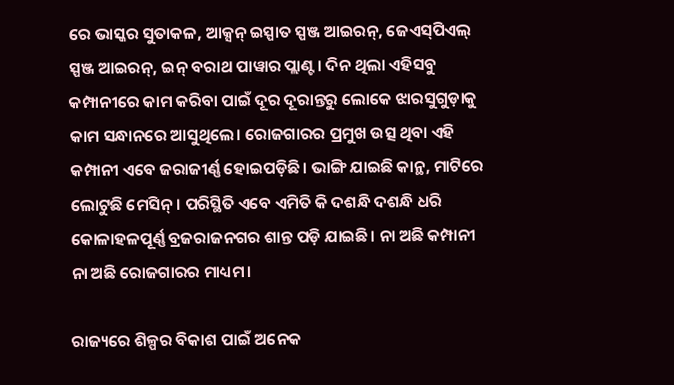ରେ ଭାସ୍କର ସୁତାକଳ, ଆକ୍ସନ୍ ଇସ୍ପାତ ସ୍ପଞ୍ଜ ଆଇରନ୍, ଜେଏସ୍‌ପିଏଲ୍‌ ସ୍ପଞ୍ଜ ଆଇରନ୍, ଇନ୍ ବରାଥ ପାୱାର ପ୍ଲାଣ୍ଟ। ଦିନ ଥିଲା ଏହିସବୁ କମ୍ପାନୀରେ କାମ କରିବା ପାଇଁ ଦୂର ଦୂରାନ୍ତରୁ ଲୋକେ ଝାରସୁଗୁଡ଼ାକୁ କାମ ସନ୍ଧାନରେ ଆସୁଥିଲେ। ରୋଜଗାରର ପ୍ରମୁଖ ଉତ୍ସ ଥିବା ଏହି କମ୍ପାନୀ ଏବେ ଜରାଜୀର୍ଣ୍ଣ ହୋଇପଡ଼ିଛି। ଭାଙ୍ଗି ଯାଇଛି କାନ୍ଥ, ମାଟିରେ ଲୋଟୁଛି ମେସିନ୍। ପରିସ୍ଥିତି ଏବେ ଏମିତି କି ଦଶନ୍ଧି ଦଶନ୍ଧି ଧରି କୋଳାହଳପୂର୍ଣ୍ଣ ବ୍ରଜରାଜନଗର ଶାନ୍ତ ପଡ଼ି ଯାଇଛି। ନା ଅଛି କମ୍ପାନୀ ନା ଅଛି ରୋଜଗାରର ମାଧ୍ୟମ।

ରାଜ୍ୟରେ ଶିଳ୍ପର ବିକାଶ ପାଇଁ ଅନେକ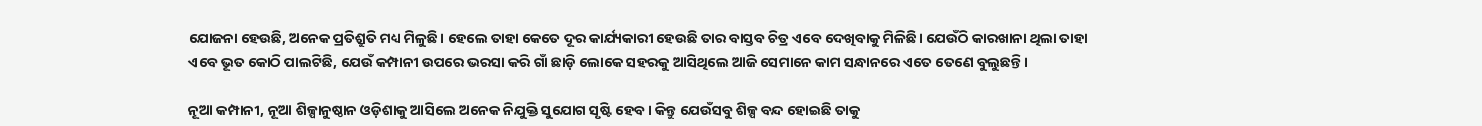ଯୋଜନା ହେଉଛି, ଅନେକ ପ୍ରତିଶ୍ରୁତି ମଧ୍ୟ ମିଳୁଛି। ହେଲେ ତାହା କେତେ ଦୂର କାର୍ଯ୍ୟକାରୀ ହେଉଛି ତାର ବାସ୍ତବ ଚିତ୍ର ଏବେ ଦେଖିବାକୁ ମିଳିଛି। ଯେଉଁଠି କାରଖାନା ଥିଲା ତାହା ଏବେ ଭୂତ କୋଠି ପାଲଟିଛି, ଯେଉଁ କମ୍ପାନୀ ଉପରେ ଭରସା କରି ଗାଁ ଛାଡ଼ି ଲୋକେ ସହରକୁ ଆସିଥିଲେ ଆଜି ସେମାନେ କାମ ସନ୍ଧାନରେ ଏତେ ତେଣେ ବୁଲୁଛନ୍ତି।

ନୂଆ କମ୍ପାନୀ, ନୂଆ ଶିଳ୍ପାନୁଷ୍ଠାନ ଓଡ଼ିଶାକୁ ଆସିଲେ ଅନେକ ନିଯୁକ୍ତି ସୁଯୋଗ ସୃଷ୍ଟି ହେବ। କିନ୍ତୁ ଯେଉଁସବୁ ଶିଳ୍ପ ବନ୍ଦ ହୋଇଛି ତାକୁ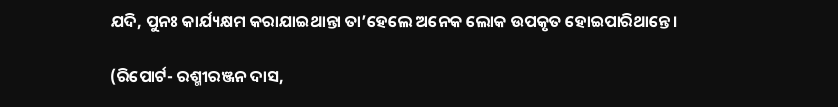ଯଦି, ପୁନଃ କାର୍ଯ୍ୟକ୍ଷମ କରାଯାଇଥାନ୍ତା ତା’ହେଲେ ଅନେକ ଲୋକ ଉପକୃତ ହୋଇପାରିଥାନ୍ତେ।

(ରିପୋର୍ଟ- ରଶ୍ମୀରଞ୍ଜନ ଦାସ,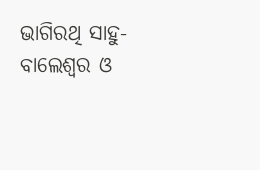ଭାଗିରଥି ସାହୁ-ବାଲେଶ୍ୱର ଓ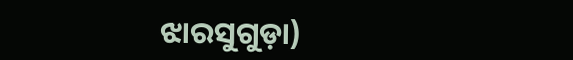ଝାରସୁଗୁଡ଼ା)